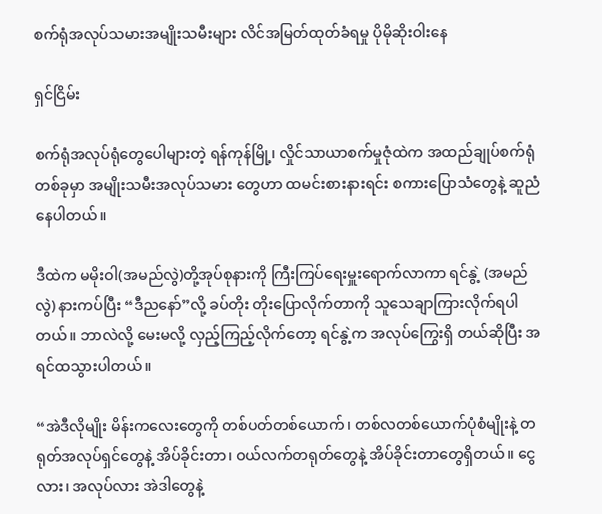စက်ရုံအလုပ်သမားအမျိုးသမီးများ လိင်အမြတ်ထုတ်ခံရမှု ပိုမိုဆိုးဝါးနေ

ရှင်ငြိမ်း

စက်ရုံအလုပ်ရုံတွေပေါများတဲ့ ရန်ကုန်မြို့၊ လှိုင်သာယာစက်မှုဇုံထဲက အထည်ချုပ်စက်ရုံတစ်ခုမှာ အမျိုးသမီးအလုပ်သမား တွေဟာ ထမင်းစားနားရင်း စကားပြောသံတွေနဲ့ ဆူညံနေပါတယ်။

ဒီထဲက မမိုးဝါ(အမည်လွဲ)တို့အုပ်စုနားကို ကြီးကြပ်ရေးမှူးရောက်လာကာ ရင်နွဲ့ (အမည်လွဲ) နားကပ်ပြီး “ဒီညနော်”လို့ ခပ်တိုး တိုးပြောလိုက်တာကို သူသေချာကြားလိုက်ရပါတယ်။ ဘာလဲလို့ မေးမလို့ လှည့်ကြည့်လိုက်တော့ ရင်နွဲ့က အလုပ်ကြွေးရှိ တယ်ဆိုပြီး အရင်ထသွားပါတယ်။

“အဲဒီလိုမျိုး မိန်းကလေးတွေကို တစ်ပတ်တစ်ယောက်၊ တစ်လတစ်ယောက်ပုံစံမျိုးနဲ့ တရုတ်အလုပ်ရှင်တွေနဲ့ အိပ်ခိုင်းတာ၊ ဝယ်လက်တရုတ်တွေနဲ့ အိပ်ခိုင်းတာတွေရှိတယ်။ ငွေလား၊ အလုပ်လား အဲဒါတွေနဲ့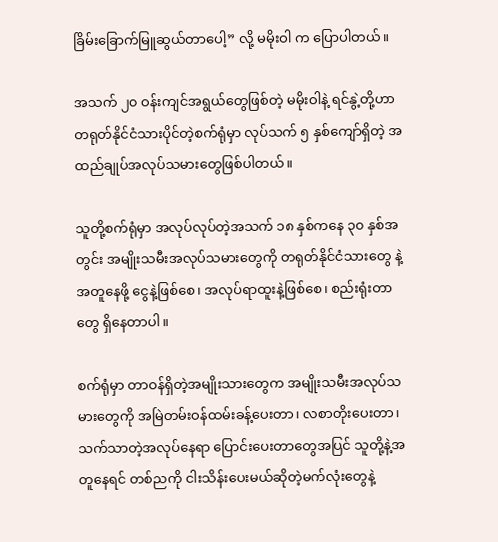ခြိမ်းခြောက်မြူဆွယ်တာပေါ့” လို့ မမိုးဝါ က ပြောပါတယ်။

အသက် ၂၀ ဝန်းကျင်အရွယ်တွေဖြစ်တဲ့ မမိုးဝါနဲ့ ရင်နွဲ့တို့ဟာ တရုတ်နိုင်ငံသားပိုင်တဲ့စက်ရုံမှာ လုပ်သက် ၅ နှစ်ကျော်ရှိတဲ့ အထည်ချုပ်အလုပ်သမားတွေဖြစ်ပါတယ်။

သူတို့စက်ရုံမှာ အလုပ်လုပ်တဲ့အသက် ၁၈ နှစ်ကနေ ၃၀ နှစ်အတွင်း အမျိုးသမီးအလုပ်သမားတွေကို တရုတ်နိုင်ငံသားတွေ နဲ့အတူနေဖို့ ငွေနဲ့ဖြစ်စေ၊ အလုပ်ရာထူးနဲ့ဖြစ်စေ၊ စည်းရုံးတာတွေ ရှိနေတာပါ။

စက်ရုံမှာ တာဝန်ရှိတဲ့အမျိုးသားတွေက အမျိုးသမီးအလုပ်သမားတွေကို အမြဲတမ်းဝန်ထမ်းခန့်ပေးတာ၊ လစာတိုးပေးတာ၊ သက်သာတဲ့အလုပ်နေရာ ပြောင်းပေးတာတွေအပြင် သူတို့နဲ့အတူနေရင် တစ်ညကို ငါးသိန်းပေးမယ်ဆိုတဲ့မက်လုံးတွေနဲ့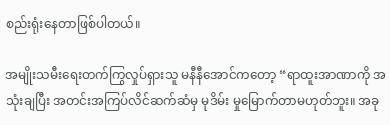စည်းရုံးနေတာဖြစ်ပါတယ်။

အမျိုးသမီးရေးတက်ကြွလှုပ်ရှားသူ မနီနီအောင်ကတော့ “ရာထူးအာဏာကို အသုံးချပြီး အတင်းအကြပ်လိင်ဆက်ဆံမှ မုဒိမ်း မှုမြောက်တာမဟုတ်ဘူး။ အခု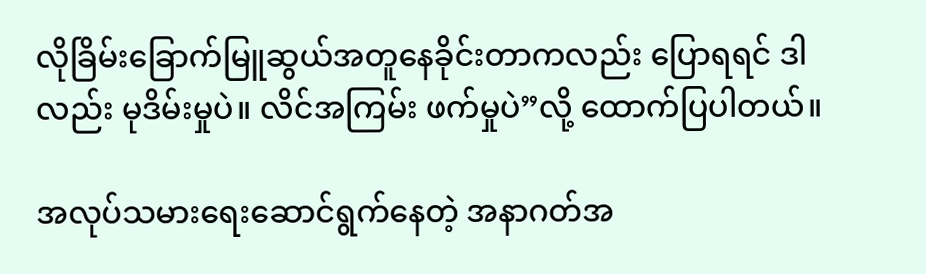လိုခြိမ်းခြောက်မြူဆွယ်အတူနေခိုင်းတာကလည်း ပြောရရင် ဒါလည်း မုဒိမ်းမှုပဲ။ လိင်အကြမ်း ဖက်မှုပဲ”လို့ ထောက်ပြပါတယ်။

အလုပ်သမားရေးဆောင်ရွက်နေတဲ့ အနာဂတ်အ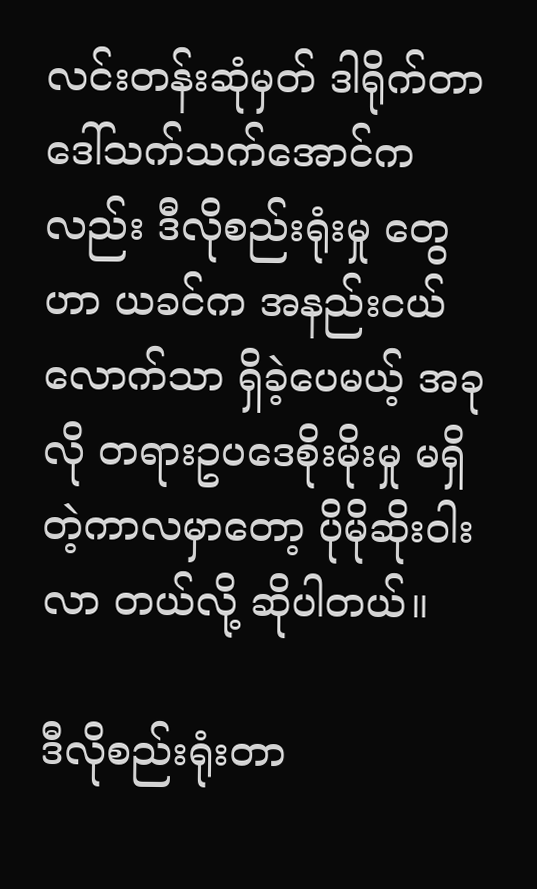လင်းတန်းဆုံမှတ် ဒါရိုက်တာ ဒေါ်သက်သက်အောင်ကလည်း ဒီလိုစည်းရုံးမှု တွေဟာ ယခင်က အနည်းငယ်လောက်သာ ရှိခဲ့ပေမယ့် အခုလို တရားဥပဒေစိုးမိုးမှု မရှိတဲ့ကာလမှာတော့ ပိုမိုဆိုးဝါးလာ တယ်လို့ ဆိုပါတယ်။

ဒီလိုစည်းရုံးတာ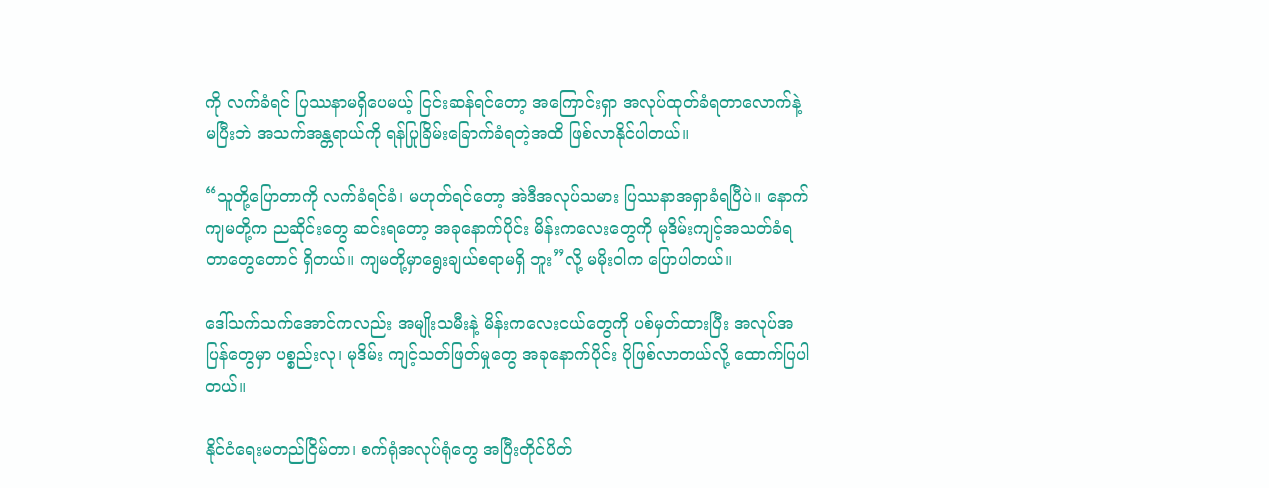ကို လက်ခံရင် ပြဿနာမရှိပေမယ့် ငြင်းဆန်ရင်တော့ အကြောင်းရှာ အလုပ်ထုတ်ခံရတာလောက်နဲ့မပြီးဘဲ အသက်အန္တရာယ်ကို ရန်ပြုခြိမ်းခြောက်ခံရတဲ့အထိ ဖြစ်လာနိုင်ပါတယ်။

“သူတို့ပြောတာကို လက်ခံရင်ခံ၊ မဟုတ်ရင်တော့ အဲဒီအလုပ်သမား ပြဿနာအရှာခံရပြီပဲ။ နောက်ကျမတို့က ညဆိုင်းတွေ ဆင်းရတော့ အခုနောက်ပိုင်း မိန်းကလေးတွေကို မုဒိမ်းကျင့်အသတ်ခံရတာတွေတောင် ရှိတယ်။ ကျမတို့မှာရွေးချယ်စရာမရှိ ဘူး”လို့ မမိုးဝါက ပြောပါတယ်။

ဒေါ်သက်သက်အောင်ကလည်း အမျိုးသမီးနဲ့ မိန်းကလေးငယ်တွေကို ပစ်မှတ်ထားပြီး အလုပ်အပြန်တွေမှာ ပစ္စည်းလု၊ မုဒိမ်း ကျင့်သတ်ဖြတ်မှုတွေ အခုနောက်ပိုင်း ပိုဖြစ်လာတယ်လို့ ထောက်ပြပါတယ်။

နိုင်ငံရေးမတည်ငြိမ်တာ၊ စက်ရုံအလုပ်ရုံတွေ အပြီးတိုင်ပိတ်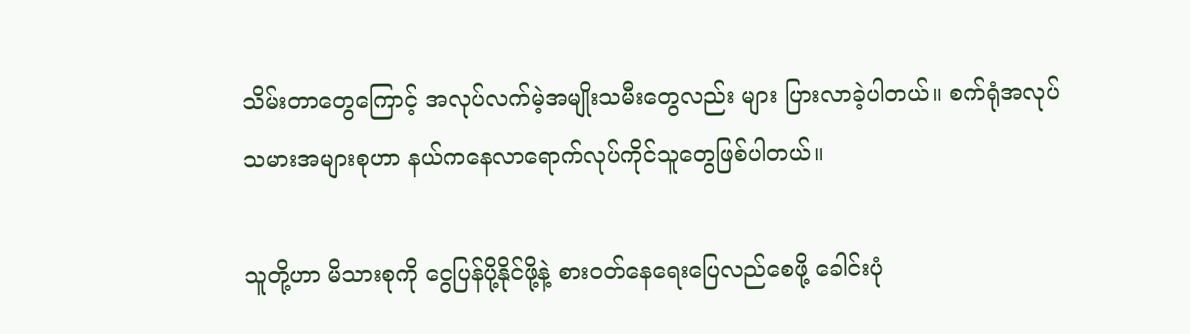သိမ်းတာတွေကြောင့် အလုပ်လက်မဲ့အမျိုးသမီးတွေလည်း များ ပြားလာခဲ့ပါတယ်။ စက်ရုံအလုပ်သမားအများစုဟာ နယ်ကနေလာရောက်လုပ်ကိုင်သူတွေဖြစ်ပါတယ်။

သူတို့ဟာ မိသားစုကို ငွေပြန်ပို့နိုင်ဖို့နဲ့ စားဝတ်နေရေးပြေလည်စေဖို့ ခေါင်းပုံ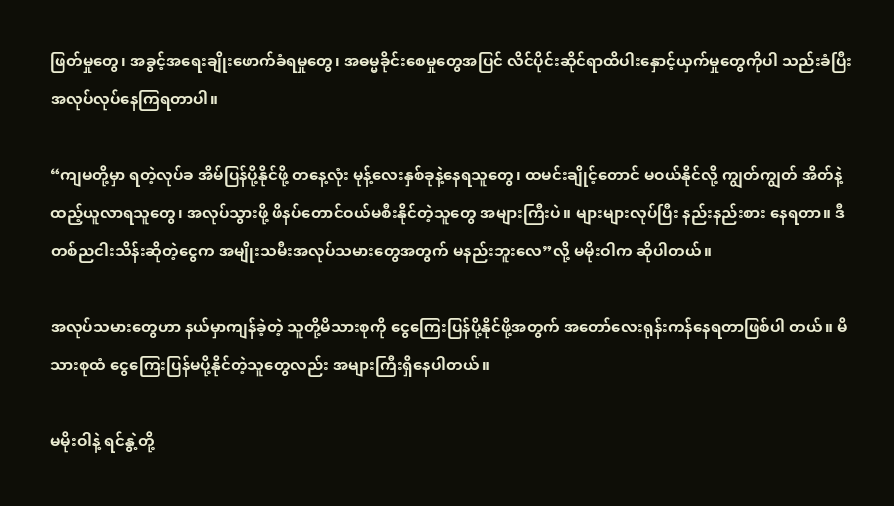ဖြတ်မှုတွေ၊ အခွင့်အရေးချိုးဖောက်ခံရမှုတွေ၊ အဓမ္မခိုင်းစေမှုတွေအပြင် လိင်ပိုင်းဆိုင်ရာထိပါးနှောင့်ယှက်မှုတွေကိုပါ သည်းခံပြီး အလုပ်လုပ်နေကြရတာပါ။

“ကျမတို့မှာ ရတဲ့လုပ်ခ အိမ်ပြန်ပို့နိုင်ဖို့ တနေ့လုံး မုန့်လေးနှစ်ခုနဲ့နေရသူတွေ၊ ထမင်းချိုင့်တောင် မဝယ်နိုင်လို့ ကျွတ်ကျွတ် အိတ်နဲ့ ထည့်ယူလာရသူတွေ၊ အလုပ်သွားဖို့ ဖိနပ်တောင်ဝယ်မစီးနိုင်တဲ့သူတွေ အများကြီးပဲ။ များများလုပ်ပြီး နည်းနည်းစား နေရတာ။ ဒီတစ်ညငါးသိန်းဆိုတဲ့ငွေက အမျိုးသမီးအလုပ်သမားတွေအတွက် မနည်းဘူးလေ”လို့ မမိုးဝါက ဆိုပါတယ်။

အလုပ်သမားတွေဟာ နယ်မှာကျန်ခဲ့တဲ့ သူတို့မိသားစုကို ငွေကြေးပြန်ပို့နိုင်ဖို့အတွက် အတော်လေးရုန်းကန်နေရတာဖြစ်ပါ တယ်။ မိသားစုထံ ငွေကြေးပြန်မပို့နိုင်တဲ့သူတွေလည်း အများကြီးရှိနေပါတယ်။

မမိုးဝါနဲ့ ရင်နွဲ့တို့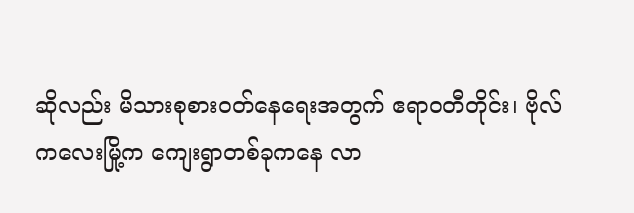ဆိုလည်း မိသားစုစားဝတ်နေရေးအတွက် ဧရာဝတီတိုင်း၊ ဗိုလ်ကလေးမြို့က ကျေးရွာတစ်ခုကနေ လာ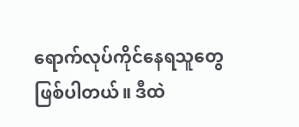ရောက်လုပ်ကိုင်နေရသူတွေဖြစ်ပါတယ်။ ဒီထဲ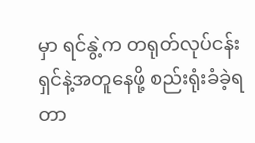မှာ ရင်နွဲ့က တရုတ်လုပ်ငန်းရှင်နဲ့အတူနေဖို့ စည်းရုံးခံခဲ့ရတာ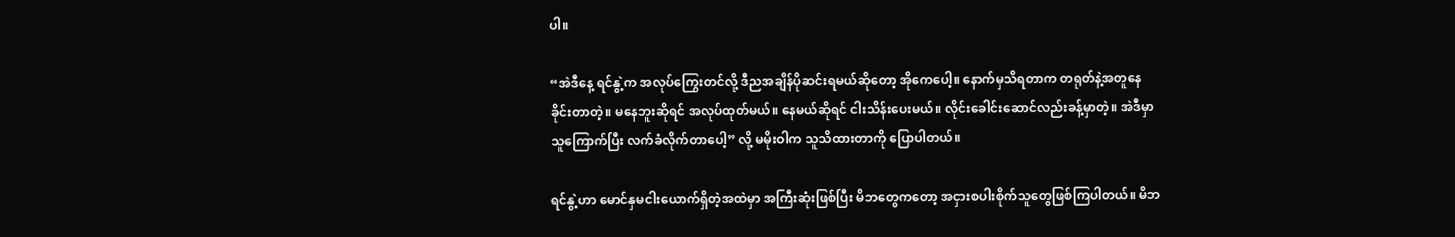ပါ။

“အဲဒီနေ့ ရင်နွဲ့က အလုပ်ကြွေးတင်လို့ ဒီညအချိန်ပိုဆင်းရမယ်ဆိုတော့ အိုကေပေါ့။ နောက်မှသိရတာက တရုတ်နဲ့အတူနေ ခိုင်းတာတဲ့။ မနေဘူးဆိုရင် အလုပ်ထုတ်မယ်။ နေမယ်ဆိုရင် ငါးသိန်းပေးမယ်။ လိုင်းခေါင်းဆောင်လည်းခန့်မှာတဲ့။ အဲဒီမှာ သူကြောက်ပြီး လက်ခံလိုက်တာပေါ့” လို့ မမိုးဝါက သူသိထားတာကို ပြောပါတယ်။

ရင်နွဲ့ဟာ မောင်နှမငါးယောက်ရှိတဲ့အထဲမှာ အကြီးဆုံးဖြစ်ပြီး မိဘတွေကတော့ အငှားစပါးစိုက်သူတွေဖြစ်ကြပါတယ်။ မိဘ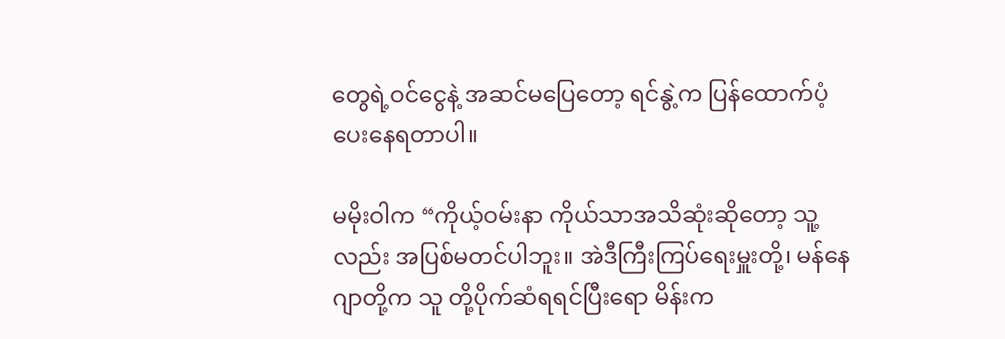တွေရဲ့ဝင်ငွေနဲ့ အဆင်မပြေတော့ ရင်နွဲ့က ပြန်ထောက်ပံ့ပေးနေရတာပါ။

မမိုးဝါက “ကိုယ့်ဝမ်းနာ ကိုယ်သာအသိဆုံးဆိုတော့ သူ့လည်း အပြစ်မတင်ပါဘူး။ အဲဒီကြီးကြပ်ရေးမှူးတို့၊ မန်နေဂျာတို့က သူ တို့ပိုက်ဆံရရင်ပြီးရော မိန်းက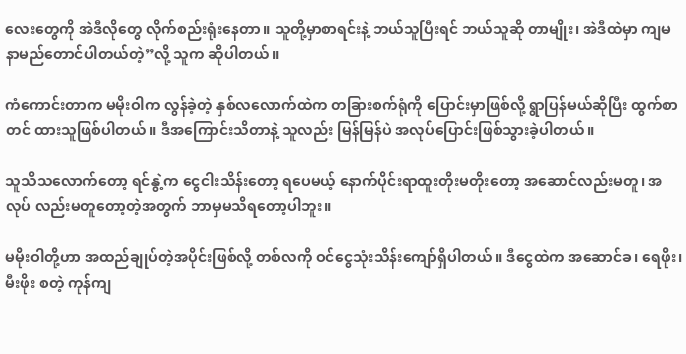လေးတွေကို အဲဒီလိုတွေ လိုက်စည်းရုံးနေတာ။ သူတို့မှာစာရင်းနဲ့ ဘယ်သူပြီးရင် ဘယ်သူဆို တာမျိုး၊ အဲဒီထဲမှာ ကျမနာမည်တောင်ပါတယ်တဲ့”လို့ သူက ဆိုပါတယ်။

ကံကောင်းတာက မမိုးဝါက လွန်ခဲ့တဲ့ နှစ်လလောက်ထဲက တခြားစက်ရုံကို ပြောင်းမှာဖြစ်လို့ ရွာပြန်မယ်ဆိုပြီး ထွက်စာတင် ထားသူဖြစ်ပါတယ်။ ဒီအကြောင်းသိတာနဲ့ သူလည်း မြန်မြန်ပဲ အလုပ်ပြောင်းဖြစ်သွားခဲ့ပါတယ်။

သူသိသလောက်တော့ ရင်နွဲ့က ငွေငါးသိန်းတော့ ရပေမယ့် နောက်ပိုင်းရာထူးတိုးမတိုးတော့ အဆောင်လည်းမတူ၊ အလုပ် လည်းမတူတော့တဲ့အတွက် ဘာမှမသိရတော့ပါဘူး။

မမိုးဝါတို့ဟာ အထည်ချုပ်တဲ့အပိုင်းဖြစ်လို့ တစ်လကို ဝင်ငွေသုံးသိန်းကျော်ရှိပါတယ်။ ဒီငွေထဲက အဆောင်ခ၊ ရေဖိုး၊ မီးဖိုး စတဲ့ ကုန်ကျ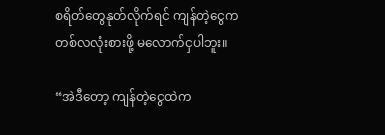စရိတ်တွေနုတ်လိုက်ရင် ကျန်တဲ့ငွေက တစ်လလုံးစားဖို့ မလောက်ငှပါဘူး။

“အဲဒီတော့ ကျန်တဲ့ငွေထဲက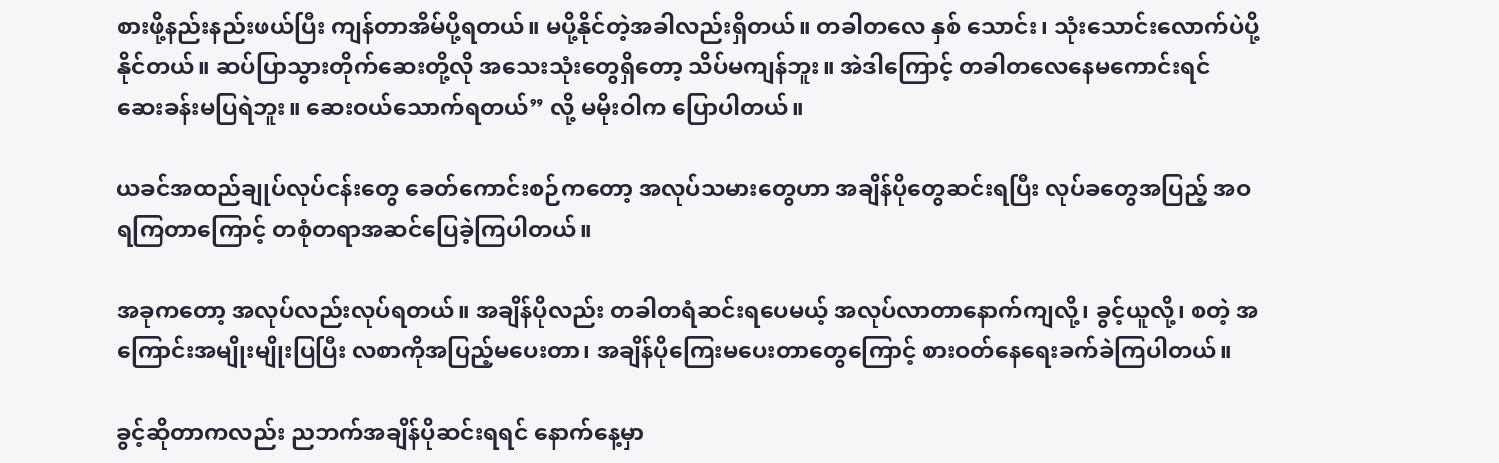စားဖို့နည်းနည်းဖယ်ပြီး ကျန်တာအိမ်ပို့ရတယ်။ မပို့နိုင်တဲ့အခါလည်းရှိတယ်။ တခါတလေ နှစ် သောင်း၊ သုံးသောင်းလောက်ပဲပို့နိုင်တယ်။ ဆပ်ပြာသွားတိုက်ဆေးတို့လို အသေးသုံးတွေရှိတော့ သိပ်မကျန်ဘူး။ အဲဒါကြောင့် တခါတလေနေမကောင်းရင် ဆေးခန်းမပြရဲဘူး။ ဆေးဝယ်သောက်ရတယ်” လို့ မမိုးဝါက ပြောပါတယ်။

ယခင်အထည်ချုပ်လုပ်ငန်းတွေ ခေတ်ကောင်းစဉ်ကတော့ အလုပ်သမားတွေဟာ အချိန်ပိုတွေဆင်းရပြီး လုပ်ခတွေအပြည့် အဝရကြတာကြောင့် တစုံတရာအဆင်ပြေခဲ့ကြပါတယ်။

အခုကတော့ အလုပ်လည်းလုပ်ရတယ်။ အချိန်ပိုလည်း တခါတရံဆင်းရပေမယ့် အလုပ်လာတာနောက်ကျလို့၊ ခွင့်ယူလို့၊ စတဲ့ အကြောင်းအမျိုးမျိုးပြပြီး လစာကိုအပြည့်မပေးတာ၊ အချိန်ပိုကြေးမပေးတာတွေကြောင့် စားဝတ်နေရေးခက်ခဲကြပါတယ်။

ခွင့်ဆိုတာကလည်း ညဘက်အချိန်ပိုဆင်းရရင် နောက်နေ့မှာ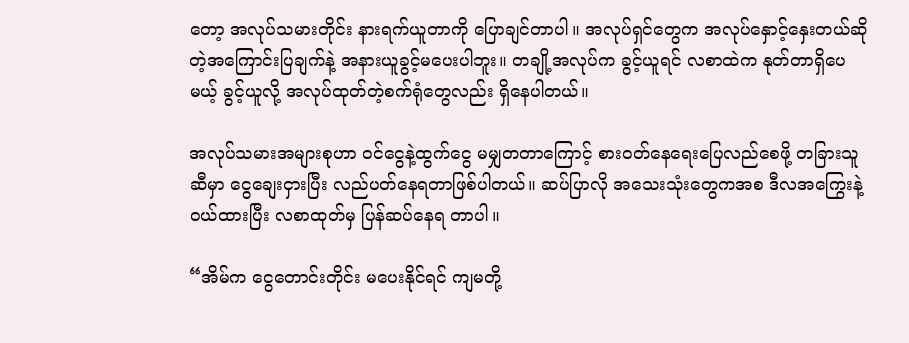တော့ အလုပ်သမားတိုင်း နားရက်ယူတာကို ပြောချင်တာပါ။ အလုပ်ရှင်တွေက အလုပ်နှောင့်နှေးတယ်ဆိုတဲ့အကြောင်းပြချက်နဲ့ အနားယူခွင့်မပေးပါဘူး။ တချို့အလုပ်က ခွင့်ယူရင် လစာထဲက နုတ်တာရှိပေမယ့် ခွင့်ယူလို့ အလုပ်ထုတ်တဲ့စက်ရုံတွေလည်း ရှိနေပါတယ်။

အလုပ်သမားအများစုဟာ ဝင်ငွေနဲ့ထွက်ငွေ မမျှတတာကြောင့် စားဝတ်နေရေးပြေလည်စေဖို့ တခြားသူဆီမှာ ငွေချေးငှားပြီး လည်ပတ်နေရတာဖြစ်ပါတယ်။ ဆပ်ပြာလို အသေးသုံးတွေကအစ ဒီလအကြွေးနဲ့ဝယ်ထားပြီး လစာထုတ်မှ ပြန်ဆပ်နေရ တာပါ။

“အိမ်က ငွေတောင်းတိုင်း မပေးနိုင်ရင် ကျမတို့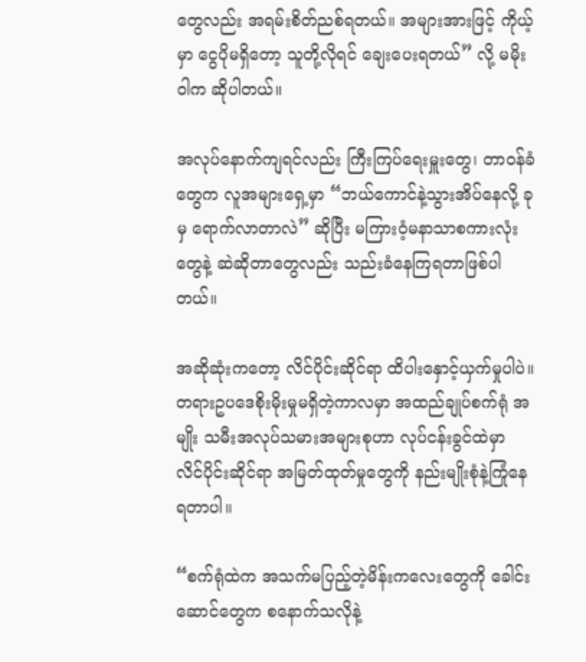တွေလည်း အရမ်းစိတ်ညစ်ရတယ်။ အများအားဖြင့် ကိုယ့်မှာ ငွေပိုမရှိတော့ သူတို့လိုရင် ချေးပေးရတယ်” လို့ မမိုးဝါက ဆိုပါတယ်။

အလုပ်နောက်ကျရင်လည်း ကြီးကြပ်ရေးမှူးတွေ၊ တာဝန်ခံတွေက လူအများရှေ့မှာ “ဘယ်ကောင်နဲ့သွားအိပ်နေလို့ ခုမှ ရောက်လာတာလဲ” ဆိုပြီး မကြားဝံ့မနာသာစကားလုံးတွေနဲ့ ဆဲဆိုတာတွေလည်း သည်းခံနေကြရတာဖြစ်ပါတယ်။

အဆိုဆုံးကတော့ လိင်ပိုင်းဆိုင်ရာ ထိပါးနှောင့်ယှက်မှုပါပဲ။ တရားဥပဒေစိုးမိုးမှုမရှိတဲ့ကာလမှာ အထည်ချုပ်စက်ရုံ အမျိုး သမီးအလုပ်သမားအများစုဟာ လုပ်ငန်းခွင်ထဲမှာ လိင်ပိုင်းဆိုင်ရာ အမြတ်ထုတ်မှုတွေကို နည်းမျိုးစုံနဲ့ကြုံနေရတာပါ။

“စက်ရုံထဲက အသက်မပြည့်တဲ့မိန်းကလေးတွေကို ခေါင်းဆောင်တွေက စနောက်သလိုနဲ့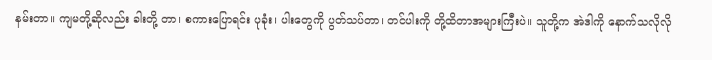နမ်းတာ။ ကျမတို့ဆိုလည်း ခါးတို့ တာ၊ စကားပြောရင်း ပုခုံး၊ ပါးတွေကို ပွတ်သပ်တာ၊ တင်ပါးကို တို့ထိတာအများကြီးပဲ။ သူတို့က အဲဒါကို နောက်သလိုလို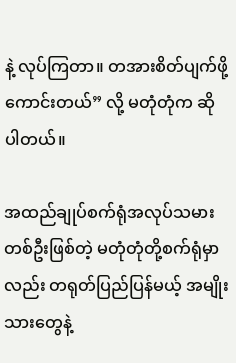နဲ့ လုပ်ကြတာ။ တအားစိတ်ပျက်ဖို့ကောင်းတယ်” လို့ မတုံတုံက ဆိုပါတယ်။

အထည်ချုပ်စက်ရုံအလုပ်သမားတစ်ဦးဖြစ်တဲ့ မတုံတုံတို့စက်ရုံမှာလည်း တရုတ်ပြည်ပြန်မယ့် အမျိုးသားတွေနဲ့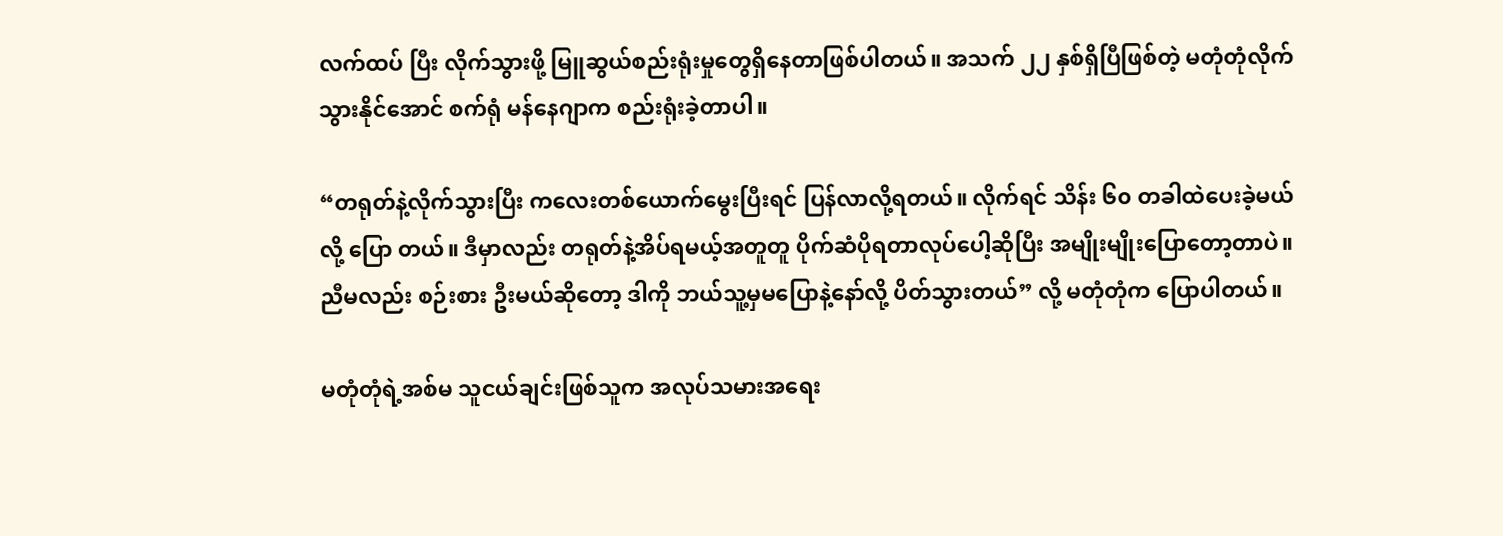လက်ထပ် ပြီး လိုက်သွားဖို့ မြူဆွယ်စည်းရုံးမှုတွေရှိနေတာဖြစ်ပါတယ်။ အသက် ၂၂ နှစ်ရှိပြီဖြစ်တဲ့ မတုံတုံလိုက်သွားနိုင်အောင် စက်ရုံ မန်နေဂျာက စည်းရုံးခဲ့တာပါ။

“တရုတ်နဲ့လိုက်သွားပြီး ကလေးတစ်ယောက်မွေးပြီးရင် ပြန်လာလို့ရတယ်။ လိုက်ရင် သိန်း ၆၀ တခါထဲပေးခဲ့မယ်လို့ ပြော တယ်။ ဒီမှာလည်း တရုတ်နဲ့အိပ်ရမယ့်အတူတူ ပိုက်ဆံပိုရတာလုပ်ပေါ့ဆိုပြီး အမျိုးမျိုးပြောတော့တာပဲ။ ညီမလည်း စဉ်းစား ဦးမယ်ဆိုတော့ ဒါကို ဘယ်သူ့မှမပြောနဲ့နော်လို့ ပိတ်သွားတယ်” လို့ မတုံတုံက ပြောပါတယ်။

မတုံတုံရဲ့အစ်မ သူငယ်ချင်းဖြစ်သူက အလုပ်သမားအရေး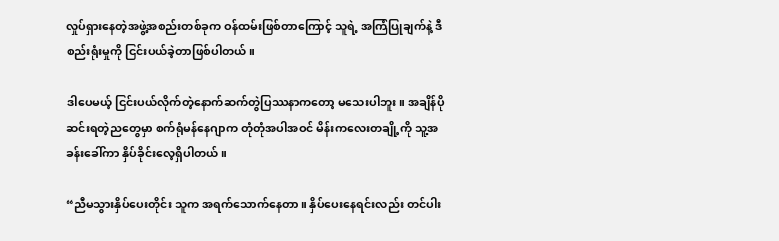လှုပ်ရှားနေတဲ့အဖွဲ့အစည်းတစ်ခုက ဝန်ထမ်းဖြစ်တာကြောင့် သူရဲ့ အကြံပြုချက်နဲ့ ဒီစည်းရုံးမှုကို ငြင်းပယ်ခဲ့တာဖြစ်ပါတယ်။

ဒါပေမယ့် ငြင်းပယ်လိုက်တဲ့နောက်ဆက်တွဲပြဿနာကတော့ မသေးပါဘူး။ အချိန်ပိုဆင်းရတဲ့ညတွေမှာ စက်ရုံမန်နေဂျာက တုံတုံအပါအဝင် မိန်းကလေးတချို့ကို သူ့အခန်းခေါ်ကာ နှိပ်ခိုင်းလေ့ရှိပါတယ်။

“ညီမသွားနှိပ်ပေးတိုင်း သူက အရက်သောက်နေတာ။ နှိပ်ပေးနေရင်းလည်း တင်ပါး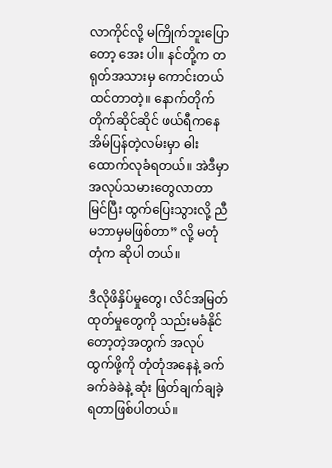လာကိုင်လို့ မကြိုက်ဘူးပြောတော့ အေး ပါ။ နင်တို့က တရုတ်အသားမှ ကောင်းတယ်ထင်တာတဲ့။ နောက်တိုက်တိုက်ဆိုင်ဆိုင် ဖယ်ရီကနေ အိမ်ပြန်တဲ့လမ်းမှာ ဓါး ထောက်လုခံရတယ်။ အဲဒီမှာအလုပ်သမားတွေလာတာမြင်ပြီး ထွက်ပြေးသွားလို့ ညီမဘာမှမဖြစ်တာ” လို့ မတုံတုံက ဆိုပါ တယ်။

ဒီလိုဖိနှိပ်မှုတွေ၊ လိင်အမြတ်ထုတ်မှုတွေကို သည်းမခံနိုင်တော့တဲ့အတွက် အလုပ်ထွက်ဖို့ကို တုံတုံအနေနဲ့ ခက်ခက်ခဲခဲနဲ့ ဆုံး ဖြတ်ချက်ချခဲ့ရတာဖြစ်ပါတယ်။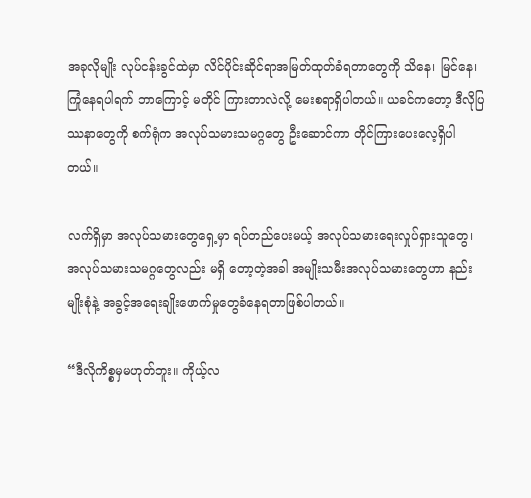အခုလိုမျိုး လုပ်ငန်းခွင်ထဲမှာ လိင်ပိုင်းဆိုင်ရာအမြတ်ထုတ်ခံရတာတွေကို သိနေ၊ မြင်နေ၊ ကြုံနေရပါရက် ဘာကြောင့် မတိုင် ကြားတာလဲလို့ မေးစရာရှိပါတယ်။ ယခင်ကတော့ ဒီလိုပြဿနာတွေကို စက်ရုံက အလုပ်သမားသမဂ္ဂတွေ ဦးဆောင်ကာ တိုင်ကြားပေးလေ့ရှိပါတယ်။

လက်ရှိမှာ အလုပ်သမားတွေရှေ့မှာ ရပ်တည်ပေးမယ့် အလုပ်သမားရေးလှုပ်ရှားသူတွေ၊ အလုပ်သမားသမဂ္ဂတွေလည်း မရှိ တော့တဲ့အခါ အမျိုးသမီးအလုပ်သမားတွေဟာ နည်းမျိုးစုံနဲ့ အခွင့်အရေးချိုးဖောက်မှုတွေခံနေရတာဖြစ်ပါတယ်။

“ဒီလိုကိစ္စမှမဟုတ်ဘူး။ ကိုယ့်လ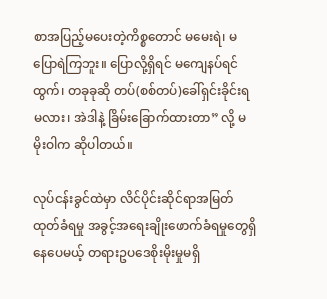စာအပြည့်မပေးတဲ့ကိစ္စတောင် မမေးရဲ၊ မပြောရဲကြဘူး။ ပြောလို့ရှိရင် မကျေနပ်ရင်ထွက်၊ တခုခုဆို တပ်(စစ်တပ်)ခေါ်ရှင်းခိုင်းရမလား၊ အဲဒါနဲ့ ခြိမ်းခြောက်ထားတာ” လို့ မမိုးဝါက ဆိုပါတယ်။

လုပ်ငန်းခွင်ထဲမှာ လိင်ပိုင်းဆိုင်ရာအမြတ်ထုတ်ခံရမှု အခွင့်အရေးချိုးဖောက်ခံရမှုတွေရှိနေပေမယ့် တရားဥပဒေစိုးမိုးမှုမရှိ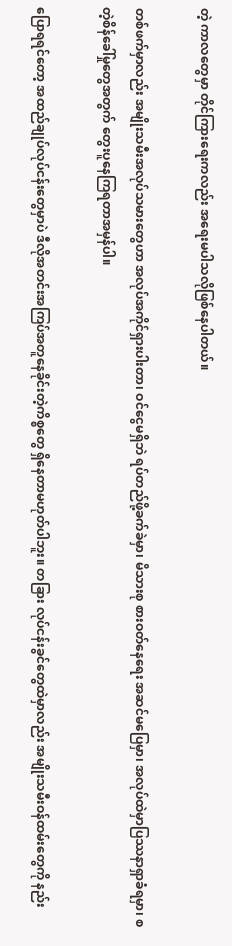တဲ့ ကာလတွေမှာ တိုင်ကြားရေးကလည်း အရေးမပါသလိုဖြစ်နေပါတယ်။

တစ်ဖက်မှာလည်း အမျိုးသမီးအလုပ်သမားတွေဟာ အလုပ်အကိုင်ရှားပါးတာ၊ ဝင်ငွေမရှိဘဲ ရပ်တည်ဖို့ခက်ခဲမှာ၊ မိသားစု စားဝတ်နေရေး အဆင်မပြေမှာ၊ အလုပ်ထဲမှာပြဿနာရှာခံရမှာ၊ စတဲ့စိန်ခေါ်မှုတွေအတွက် တွေးပူနေကြရတာအမှန်ပါ။

ပြောရရင်တော့ အထည်ချုပ်လုပ်ငန်းတွေမှာပဲ ဒီလိုအတင်းအကြပ်အတူနေခိုင်းတဲ့ကိစ္စတွေ ရှိနေတာမဟုတ်ပါဘူး။ တခြား လုပ်ငန်းခွင်တွေထဲမှာလည်း အမျိုးသမီးဝန်ထမ်းတွေကို နည်း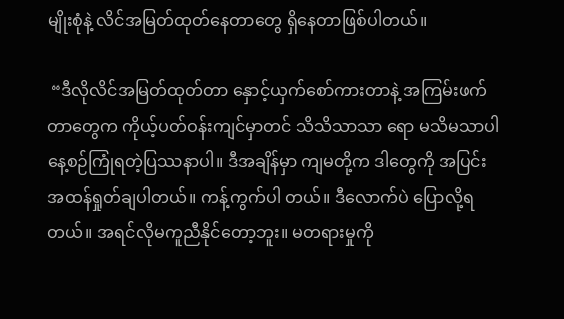မျိုးစုံနဲ့ လိင်အမြတ်ထုတ်နေတာတွေ ရှိနေတာဖြစ်ပါတယ်။

 “ဒီလိုလိင်အမြတ်ထုတ်တာ နှောင့်ယှက်စော်ကားတာနဲ့ အကြမ်းဖက်တာတွေက ကိုယ့်ပတ်ဝန်းကျင်မှာတင် သိသိသာသာ ရော မသိမသာပါ နေ့စဉ်ကြုံရတဲ့ပြဿနာပါ။ ဒီအချိန်မှာ ကျမတို့က ဒါတွေကို အပြင်းအထန်ရှုတ်ချပါတယ်။ ကန့်ကွက်ပါ တယ်။ ဒီလောက်ပဲ ပြောလို့ရတယ်။ အရင်လိုမကူညီနိုင်တော့ဘူး။ မတရားမှုကို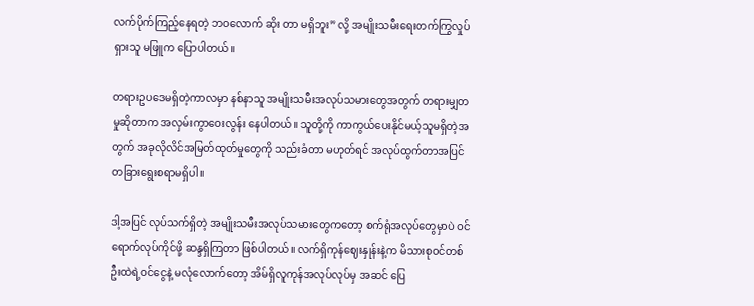လက်ပိုက်ကြည့်နေရတဲ့ ဘဝလောက် ဆိုး တာ မရှိဘူး” လို့ အမျိုးသမီးရေးတက်ကြွလှုပ်ရှားသူ မဖြူက ပြောပါတယ်။

တရားဥပဒေမရှိတဲ့ကာလမှာ နစ်နာသူ အမျိုးသမီးအလုပ်သမားတွေအတွက် တရားမျှတမှုဆိုတာက အလှမ်းကွာဝေးလွန်း နေပါတယ်။ သူတို့ကို ကာကွယ်ပေးနိုင်မယ့်သူမရှိတဲ့အတွက် အခုလိုလိင်အမြတ်ထုတ်မှုတွေကို သည်းခံတာ မဟုတ်ရင် အလုပ်ထွက်တာအပြင် တခြားရွေးစရာမရှိပါ။

ဒါ့အပြင် လုပ်သက်ရှိတဲ့ အမျိုးသမီးအလုပ်သမားတွေကတော့ စက်ရုံအလုပ်တွေမှာပဲ ဝင်ရောက်လုပ်ကိုင်ဖို့ ဆန္ဒရှိကြတာ ဖြစ်ပါတယ်။ လက်ရှိကုန်ဈေးနှုန်းနဲ့က မိသားစုဝင်တစ်ဦးထဲရဲ့ဝင်ငွေနဲ့ မလုံလောက်တော့ အိမ်ရှိလူကုန်အလုပ်လုပ်မှ အဆင် ပြေ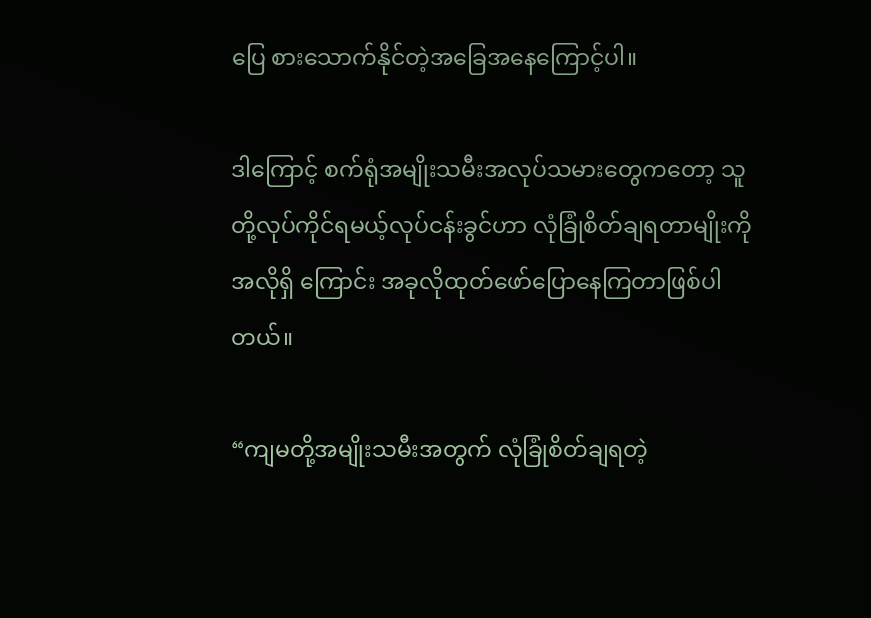ပြေ စားသောက်နိုင်တဲ့အခြေအနေကြောင့်ပါ။

ဒါကြောင့် စက်ရုံအမျိုးသမီးအလုပ်သမားတွေကတော့ သူတို့လုပ်ကိုင်ရမယ့်လုပ်ငန်းခွင်ဟာ လုံခြုံစိတ်ချရတာမျိုးကို အလိုရှိ ကြောင်း အခုလိုထုတ်ဖော်ပြောနေကြတာဖြစ်ပါတယ်။

“ကျမတို့အမျိုးသမီးအတွက် လုံခြုံစိတ်ချရတဲ့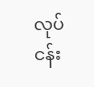လုပ်ငန်း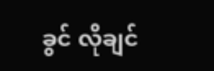ခွင် လိုချင်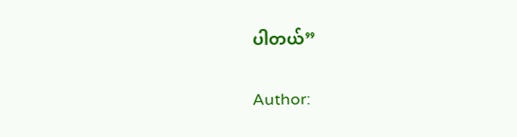ပါတယ်”

Author: